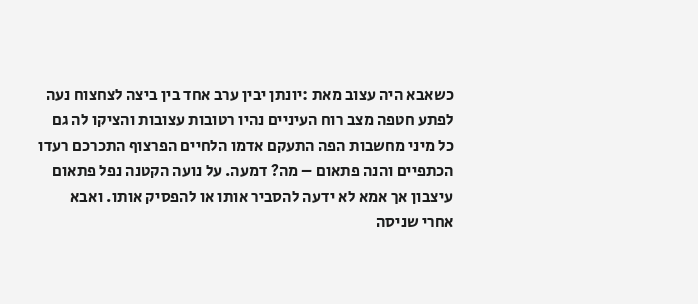כשאבא היה עצוב מאת :יונתן יבין ערב אחד בין ביצה לצחצוח נעה
לפתע חטפה מצב רוח העיניים נהיו רטובות עצובות והציקו לה גם
כל מיני מחשבות הפה התעקם אדמו הלחיים הפרצוף התכרכם רעדו
הכתפיים והנה פתאום – מה? דמעה. על נועה הקטנה נפל פתאום
עיצבון אך אמא לא ידעה להסביר אותו או להפסיק אותו. ואבא
אחרי שניסה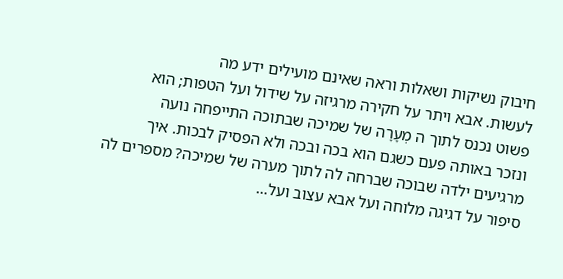חיבוק נשיקות ושאלות וראה שאינם מועילים ידע מה
לעשות. אבא ויתר על חקירה מרגיזה על שידול ועל הטפות; הוא
פשוט נכנס לתוך ה מְעָרָה של שמיכה שבתוכה התייפחה נועה
ונזכר באותה פעם כשגם הוא בכה ובכה ולא הפסיק לבכות. איך
מרגיעים ילדה שבוכה שברחה לה לתוך מערה של שמיכה? מספרים לה
סיפור על דגיגה מלוחה ועל אבא עצוב ועל…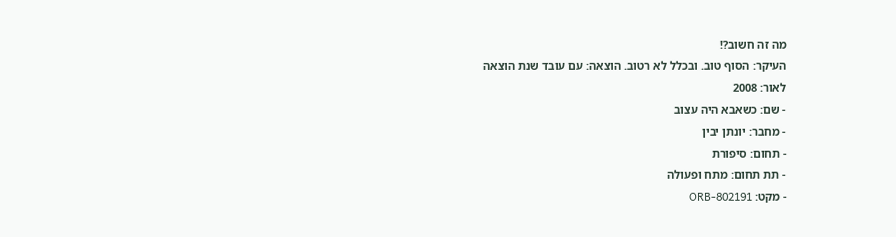מה זה חשוב?!
העיקר: הסוף טוב. ובכלל לא רטוב. הוצאה: עם עובד שנת הוצאה
לאור: 2008
- שם: כשאבא היה עצוב
- מחבר: יונתן יבין
- תחום: סיפורת
- תת תחום: מתח ופעולה
- מקט: ORB-802191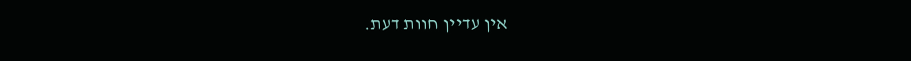אין עדיין חוות דעת.